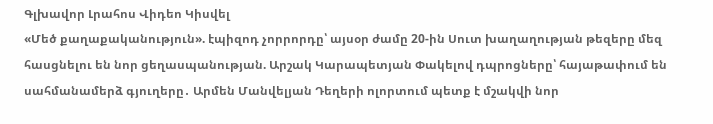Գլխավոր Լրահոս Վիդեո Կիսվել
«Մեծ քաղաքականություն». էպիզոդ չորրորդը՝ այսօր ժամը 20-ին Սուտ խաղաղության թեզերը մեզ հասցնելու են նոր ցեղասպանության. Արշակ Կարապետյան Փակելով դպրոցները՝ հայաթափում են սահմանամերձ գյուղերը․ Արմեն Մանվելյան Դեղերի ոլորտում պետք է մշակվի նոր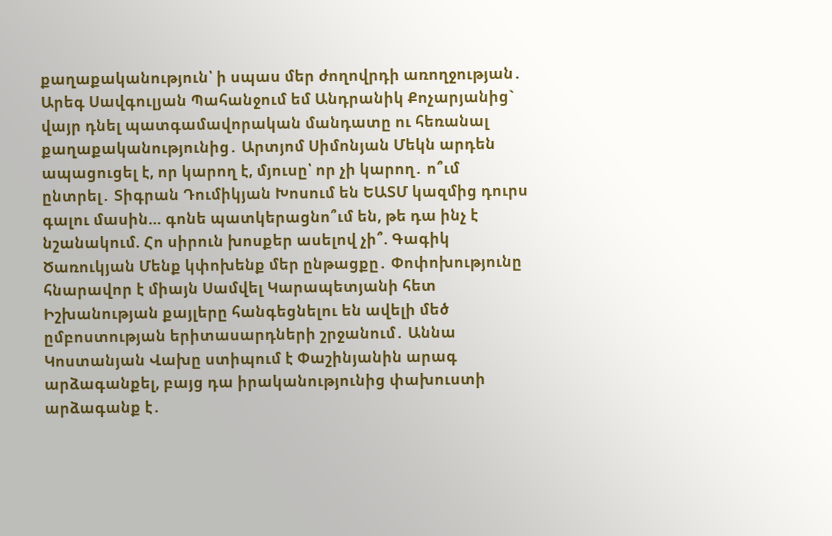քաղաքականություն՝ ի սպաս մեր ժողովրդի առողջության․ Արեգ Սավգուլյան Պահանջում եմ Անդրանիկ Քոչարյանից` վայր դնել պատգամավորական մանդատը ու հեռանալ քաղաքականությունից․ Արտյոմ Սիմոնյան Մեկն արդեն ապացուցել է, որ կարող է, մյուսը՝ որ չի կարող․ ո՞ւմ ընտրել․ Տիգրան Դումիկյան Խոսում են ԵԱՏՄ կազմից դուրս գալու մասին… գոնե պատկերացնո՞ւմ են, թե դա ինչ է նշանակում. Հո սիրուն խոսքեր ասելով չի՞. Գագիկ Ծառուկյան Մենք կփոխենք մեր ընթացքը․ Փոփոխությունը հնարավոր է միայն Սամվել Կարապետյանի հետ Իշխանության քայլերը հանգեցնելու են ավելի մեծ ըմբոստության երիտասարդների շրջանում․ Աննա Կոստանյան Վախը ստիպում է Փաշինյանին արագ արձագանքել, բայց դա իրականությունից փախուստի արձագանք է․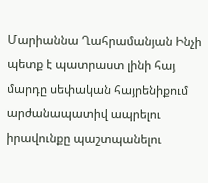Մարիաննա Ղահրամանյան Ինչի պետք է պատրաստ լինի հայ մարդը սեփական հայրենիքում արժանապատիվ ապրելու իրավունքը պաշտպանելու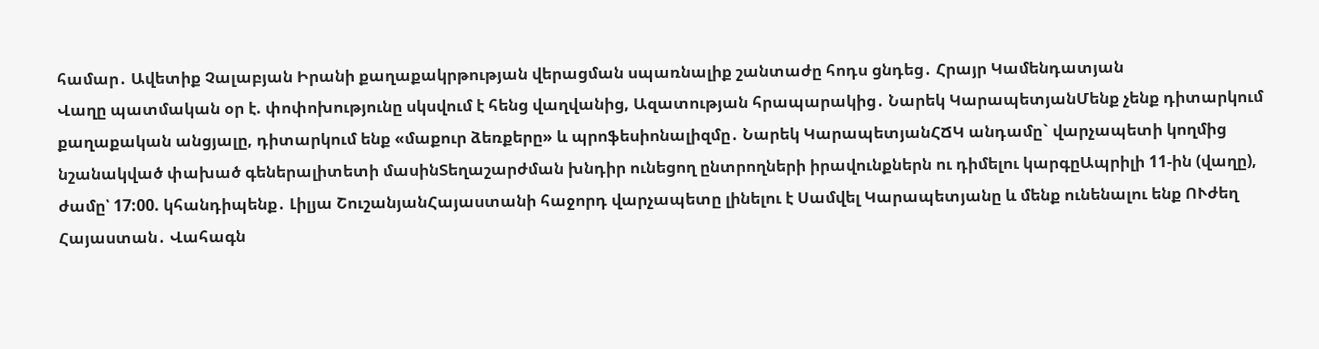համար․ Ավետիք Չալաբյան Իրանի քաղաքակրթության վերացման սպառնալիք շանտաժը հոդս ցնդեց․ Հրայր Կամենդատյան
Վաղը պատմական օր է. փոփոխությունը սկսվում է հենց վաղվանից, Ազատության հրապարակից․ Նարեկ ԿարապետյանՄենք չենք դիտարկում քաղաքական անցյալը, դիտարկում ենք «մաքուր ձեռքերը» և պրոֆեսիոնալիզմը․ Նարեկ ԿարապետյանՀՃԿ անդամը` վարչապետի կողմից նշանակված փախած գեներալիտետի մասինՏեղաշարժման խնդիր ունեցող ընտրողների իրավունքներն ու դիմելու կարգըԱպրիլի 11-ին (վաղը), ժամը՝ 17:00. կհանդիպենք․ Լիլյա ՇուշանյանՀայաստանի հաջորդ վարչապետը լինելու է Սամվել Կարապետյանը և մենք ունենալու ենք ՈՒժեղ Հայաստան․ Վահագն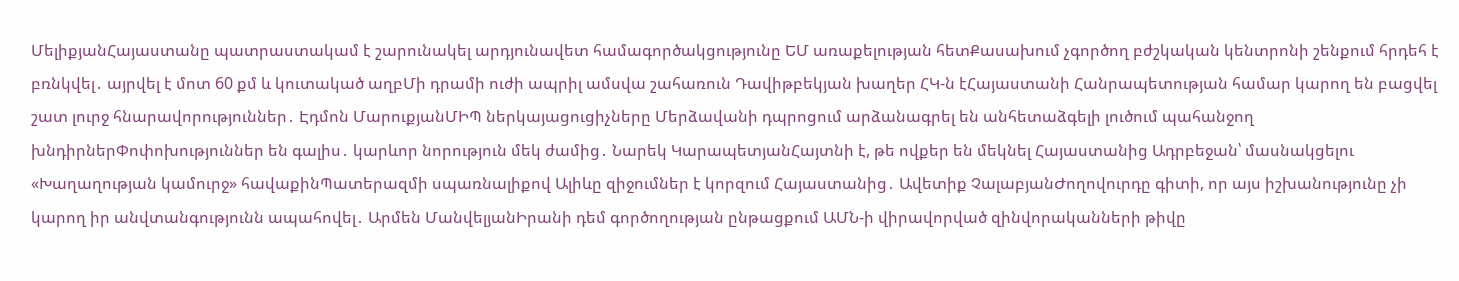ՄելիքյանՀայաստանը պատրաստակամ է շարունակել արդյունավետ համագործակցությունը ԵՄ առաքելության հետՔասախում չգործող բժշկական կենտրոնի շենքում հրդեհ է բռնկվել․ այրվել է մոտ 60 քմ և կուտակած աղբՄի դրամի ուժի ապրիլ ամսվա շահառուն Դավիթբեկյան խաղեր ՀԿ-ն էՀայաստանի Հանրապետության համար կարող են բացվել շատ լուրջ հնարավորություններ․ Էդմոն ՄարուքյանՄԻՊ ներկայացուցիչները Մերձավանի դպրոցում արձանագրել են անհետաձգելի լուծում պահանջող խնդիրներՓոփոխություններ են գալիս․ կարևոր նորություն մեկ ժամից․ Նարեկ ԿարապետյանՀայտնի է, թե ովքեր են մեկնել Հայաստանից Ադրբեջան՝ մասնակցելու «Խաղաղության կամուրջ» հավաքինՊատերազմի սպառնալիքով Ալիևը զիջումներ է կորզում Հայաստանից․ Ավետիք ՉալաբյանԺողովուրդը գիտի, որ այս իշխանությունը չի կարող իր անվտանգությունն ապահովել․ Արմեն ՄանվելյանԻրանի դեմ գործողության ընթացքում ԱՄՆ-ի վիրավորված զինվորականների թիվը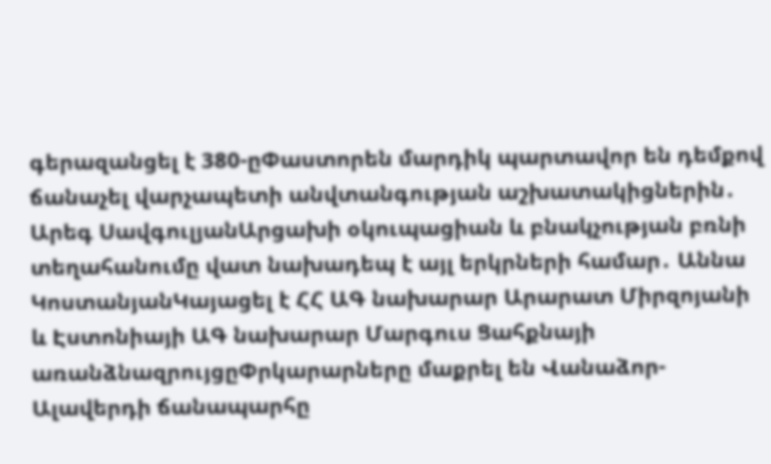գերազանցել է 380-ըՓաստորեն մարդիկ պարտավոր են դեմքով ճանաչել վարչապետի անվտանգության աշխատակիցներին․ Արեգ ՍավգուլյանԱրցախի օկուպացիան և բնակչության բռնի տեղահանումը վատ նախադեպ է այլ երկրների համար․ Աննա ԿոստանյանԿայացել է ՀՀ ԱԳ նախարար Արարատ Միրզոյանի և Էստոնիայի ԱԳ նախարար Մարգուս Ցահքնայի առանձնազրույցըՓրկարարները մաքրել են Վանաձոր-Ալավերդի ճանապարհը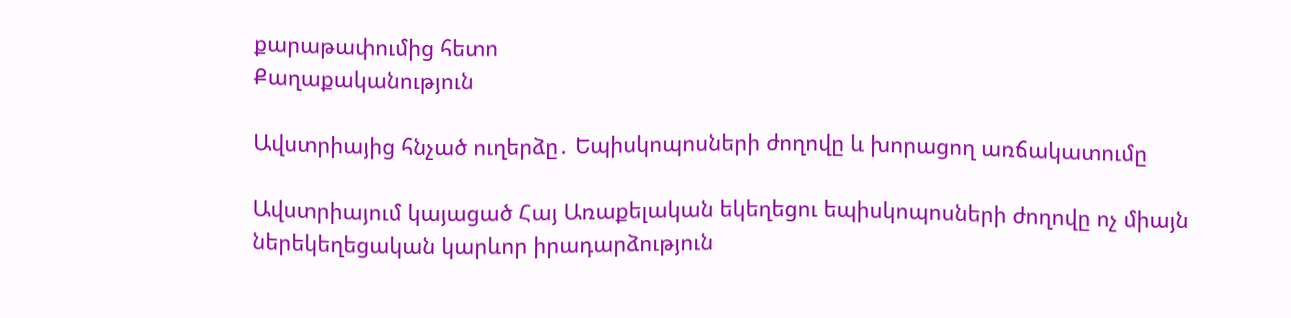քարաթափումից հետո
Քաղաքականություն

Ավստրիայից հնչած ուղերձը․ Եպիսկոպոսների ժողովը և խորացող առճակատումը

Ավստրիայում կայացած Հայ Առաքելական եկեղեցու եպիսկոպոսների ժողովը ոչ միայն ներեկեղեցական կարևոր իրադարձություն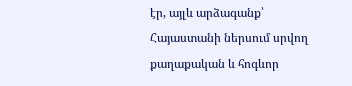էր, այլև արձագանք՝ Հայաստանի ներսում սրվող քաղաքական և հոգևոր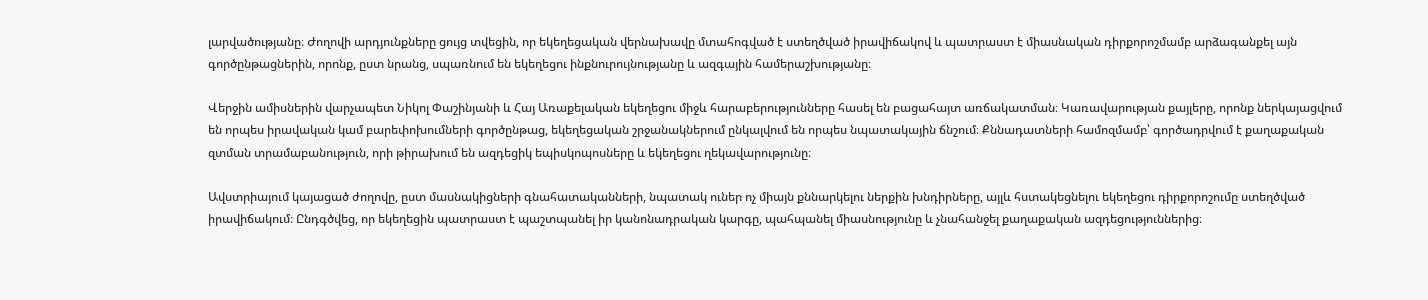լարվածությանը։ Ժողովի արդյունքները ցույց տվեցին, որ եկեղեցական վերնախավը մտահոգված է ստեղծված իրավիճակով և պատրաստ է միասնական դիրքորոշմամբ արձագանքել այն գործընթացներին, որոնք, ըստ նրանց, սպառնում են եկեղեցու ինքնուրույնությանը և ազգային համերաշխությանը։

Վերջին ամիսներին վարչապետ Նիկոլ Փաշինյանի և Հայ Առաքելական եկեղեցու միջև հարաբերությունները հասել են բացահայտ առճակատման։ Կառավարության քայլերը, որոնք ներկայացվում են որպես իրավական կամ բարեփոխումների գործընթաց, եկեղեցական շրջանակներում ընկալվում են որպես նպատակային ճնշում։ Քննադատների համոզմամբ՝ գործադրվում է քաղաքական զտման տրամաբանություն, որի թիրախում են ազդեցիկ եպիսկոպոսները և եկեղեցու ղեկավարությունը։

Ավստրիայում կայացած ժողովը, ըստ մասնակիցների գնահատականների, նպատակ ուներ ոչ միայն քննարկելու ներքին խնդիրները, այլև հստակեցնելու եկեղեցու դիրքորոշումը ստեղծված իրավիճակում։ Ընդգծվեց, որ եկեղեցին պատրաստ է պաշտպանել իր կանոնադրական կարգը, պահպանել միասնությունը և չնահանջել քաղաքական ազդեցություններից։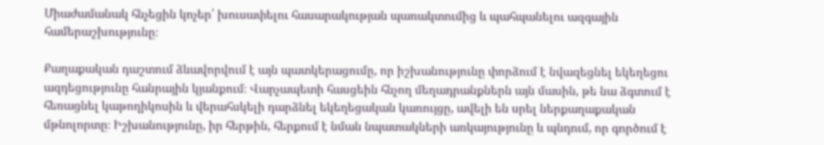Միաժամանակ հնչեցին կոչեր՝ խուսափելու հասարակության պառակտումից և պահպանելու ազգային համերաշխությունը։

Քաղաքական դաշտում ձևավորվում է այն պատկերացումը, որ իշխանությունը փորձում է նվազեցնել եկեղեցու ազդեցությունը հանրային կյանքում։ Վարչապետի հասցեին հնչող մեղադրանքներն այն մասին, թե նա ձգտում է հեռացնել կաթողիկոսին և վերահսկելի դարձնել եկեղեցական կառույցը, ավելի են սրել ներքաղաքական մթնոլորտը։ Իշխանությունը, իր հերթին, հերքում է նման նպատակների առկայությունը և պնդում, որ գործում է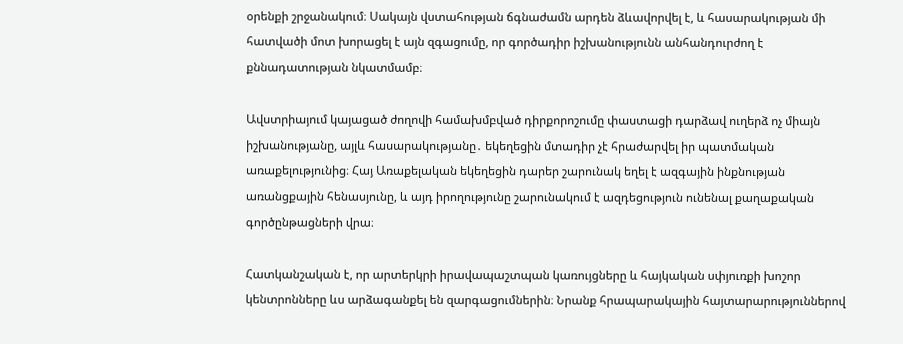օրենքի շրջանակում։ Սակայն վստահության ճգնաժամն արդեն ձևավորվել է, և հասարակության մի հատվածի մոտ խորացել է այն զգացումը, որ գործադիր իշխանությունն անհանդուրժող է քննադատության նկատմամբ։

Ավստրիայում կայացած ժողովի համախմբված դիրքորոշումը փաստացի դարձավ ուղերձ ոչ միայն իշխանությանը, այլև հասարակությանը․ եկեղեցին մտադիր չէ հրաժարվել իր պատմական առաքելությունից։ Հայ Առաքելական եկեղեցին դարեր շարունակ եղել է ազգային ինքնության առանցքային հենասյունը, և այդ իրողությունը շարունակում է ազդեցություն ունենալ քաղաքական գործընթացների վրա։

Հատկանշական է, որ արտերկրի իրավապաշտպան կառույցները և հայկական սփյուռքի խոշոր կենտրոնները ևս արձագանքել են զարգացումներին։ Նրանք հրապարակային հայտարարություններով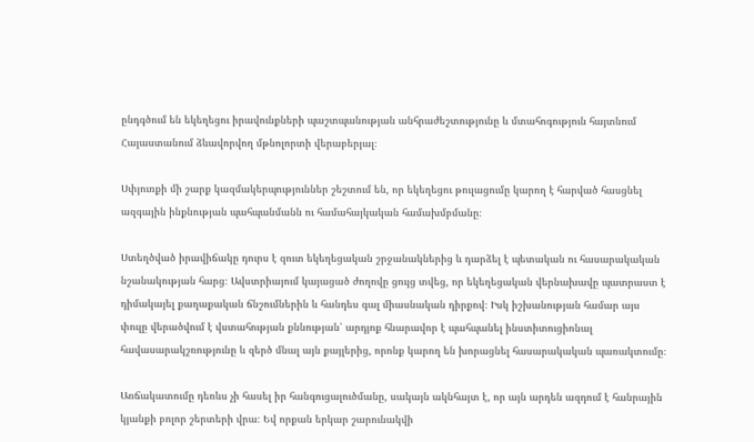ընդգծում են եկեղեցու իրավունքների պաշտպանության անհրաժեշտությունը և մտահոգություն հայտնում Հայաստանում ձևավորվող մթնոլորտի վերաբերյալ։

Սփյուռքի մի շարք կազմակերպություններ շեշտում են, որ եկեղեցու թուլացումը կարող է հարված հասցնել ազգային ինքնության պահպանմանն ու համահայկական համախմբմանը։

Ստեղծված իրավիճակը դուրս է զուտ եկեղեցական շրջանակներից և դարձել է պետական ու հասարակական նշանակության հարց։ Ավստրիայում կայացած ժողովը ցույց տվեց, որ եկեղեցական վերնախավը պատրաստ է դիմակայել քաղաքական ճնշումներին և հանդես գալ միասնական դիրքով։ Իսկ իշխանության համար այս փուլը վերածվում է վստահության քննության՝ արդյոք հնարավոր է պահպանել ինստիտուցիոնալ հավասարակշռությունը և զերծ մնալ այն քայլերից, որոնք կարող են խորացնել հասարակական պառակտումը։

Առճակատումը դեռևս չի հասել իր հանգուցալուծմանը, սակայն ակնհայտ է, որ այն արդեն ազդում է հանրային կյանքի բոլոր շերտերի վրա։ Եվ որքան երկար շարունակվի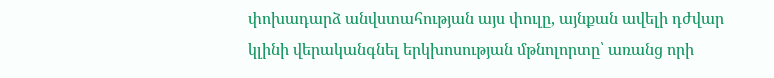փոխադարձ անվստահության այս փուլը, այնքան ավելի դժվար կլինի վերականգնել երկխոսության մթնոլորտը՝ առանց որի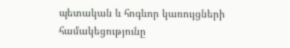պետական և հոգևոր կառույցների համակեցությունը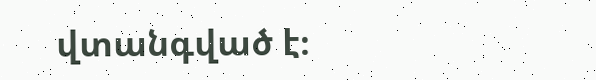վտանգված է։